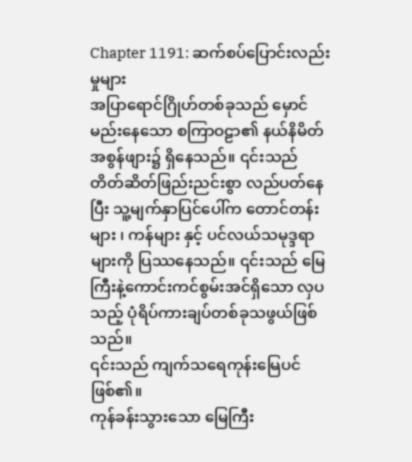Chapter 1191: ဆက်စပ်ပြောင်းလည်းမှုများ
အပြာရောင်ဂြိုဟ်တစ်ခုသည် မှောင်မည်းနေသော စကြာဝဠာ၏ နယ်နိမိတ်အစွန်ဖျား၌ ရှိနေသည်။ ၎င်းသည် တိတ်ဆိတ်ဖြည်းညင်းစွာ လည်ပတ်နေပြီး သူ့မျက်နှာပြင်ပေါ်က တောင်တန်းများ ၊ ကန်များ နှင့် ပင်လယ်သမုဒ္ဒရာများကို ပြဿနေသည်။ ၎င်းသည် မြေကြီးနဲ့ကောင်းကင်စွမ်းအင်ရှိသော လှပသည့် ပုံရိပ်ကားချပ်တစ်ခုသဖွယ်ဖြစ်သည်။
၎င်းသည် ကျက်သရေကုန်းမြေပင်ဖြစ်၏။
ကုန်ခန်းသွားသော မြေကြီး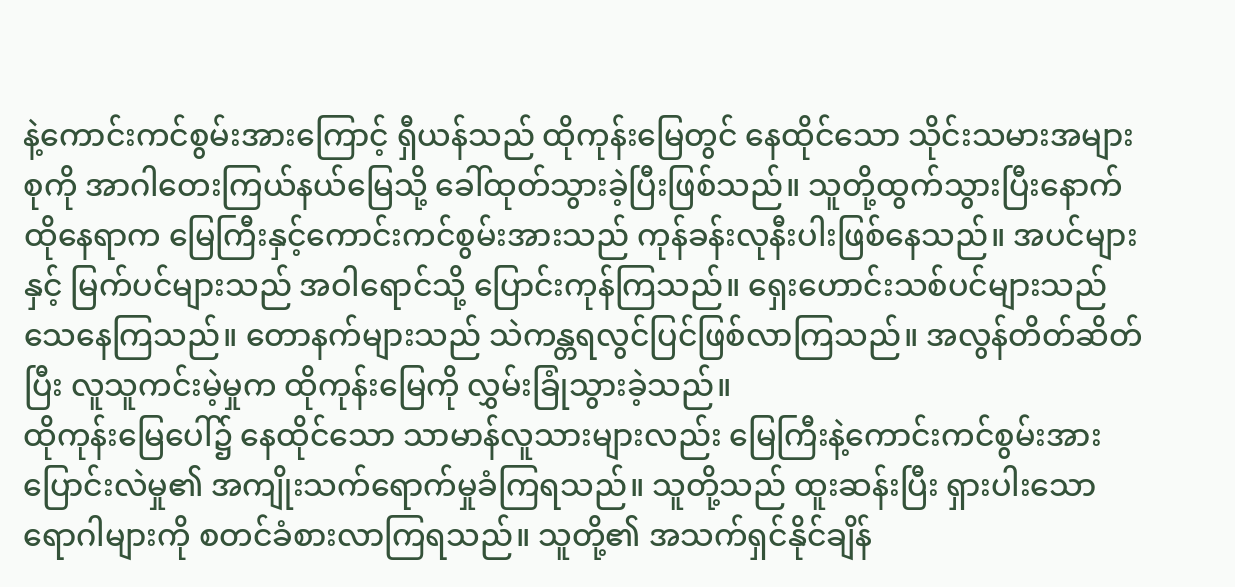နဲ့ကောင်းကင်စွမ်းအားကြောင့် ရှီယန်သည် ထိုကုန်းမြေတွင် နေထိုင်သော သိုင်းသမားအများစုကို အာဂါတေးကြယ်နယ်မြေသို့ ခေါ်ထုတ်သွားခဲ့ပြီးဖြစ်သည်။ သူတို့ထွက်သွားပြီးနောက် ထိုနေရာက မြေကြီးနှင့်ကောင်းကင်စွမ်းအားသည် ကုန်ခန်းလုနီးပါးဖြစ်နေသည်။ အပင်များ နှင့် မြက်ပင်များသည် အဝါရောင်သို့ ပြောင်းကုန်ကြသည်။ ရှေးဟောင်းသစ်ပင်များသည် သေနေကြသည်။ တောနက်များသည် သဲကန္တရလွင်ပြင်ဖြစ်လာကြသည်။ အလွန်တိတ်ဆိတ်ပြီး လူသူကင်းမဲ့မှုက ထိုကုန်းမြေကို လွှမ်းခြုံသွားခဲ့သည်။
ထိုကုန်းမြေပေါ်၌ နေထိုင်သော သာမာန်လူသားများလည်း မြေကြီးနဲ့ကောင်းကင်စွမ်းအားပြောင်းလဲမှု၏ အကျိုးသက်ရောက်မှုခံကြရသည်။ သူတို့သည် ထူးဆန်းပြီး ရှားပါးသော ရောဂါများကို စတင်ခံစားလာကြရသည်။ သူတို့၏ အသက်ရှင်နိုင်ချိန်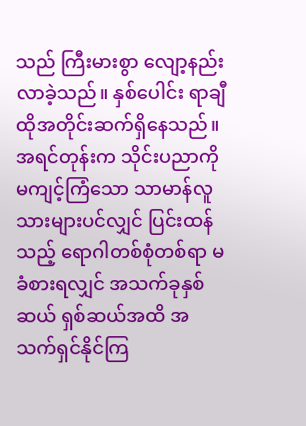သည် ကြီးမားစွာ လျော့နည်းလာခဲ့သည်။ နှစ်ပေါင်း ရာချီ ထိုအတိုင်းဆက်ရှိနေသည်။
အရင်တုန်းက သိုင်းပညာကို မကျင့်ကြံသော သာမာန်လူသားများပင်လျှင် ပြင်းထန်သည့် ရောဂါတစ်စုံတစ်ရာ မခံစားရလျှင် အသက်ခုနှစ်ဆယ် ရှစ်ဆယ်အထိ အသက်ရှင်နိုင်ကြ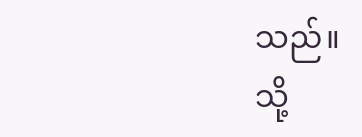သည်။
သို့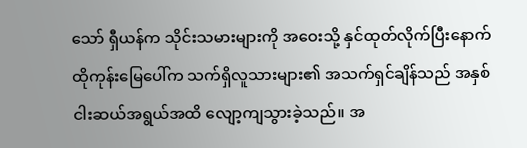သော် ရှီယန်က သိုင်းသမားများကို အဝေးသို့ နှင်ထုတ်လိုက်ပြီးနောက် ထိုကုန်းမြေပေါ်က သက်ရှိလူသားများ၏ အသက်ရှင်ချိန်သည် အနှစ်ငါးဆယ်အရွယ်အထိ လျော့ကျသွားခဲ့သည်။ အ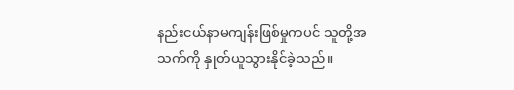နည်းငယ်နာမကျန်းဖြစ်မှုကပင် သူတို့အသက်ကို နှုတ်ယူသွားနိုင်ခဲ့သည်။